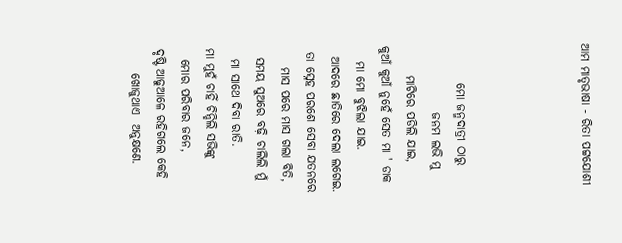ଆମ ମାତୃଭାଷା - ରିତା ପଟ୍ଟଯୋଶୀ




        ମୋ ଜନ୍ମଦାତ୍ରୀ ଠାରୁ
              ଜନମ ଲଭି ମୁ
      ମାଟିରେ ପଡିଲି ଯାଇ,
କୁଆଁ କୁଆଁ ନୁହେଁ ସେତ ମା ' ଡାକ
   ମା ମୋ ବୁଝିଲା ଯାଇ.
  ଆଦରେ ଛାତିରେ ଦେଲା ଲଗେଇ.
 ତା ସ୍ନେହ ପରଶେ ସେବା ଯତନରେ
    ମାସ ପରେ ମାସ ଗଲା ବିତି,
  ସମୟ ସୁଅରେ ବଢ଼ି ଚାଲିଲି ମୁଁ
  ମା ସାଥେ ଦିବା ରାତି.
ମା ମୁହଁ ଚାହିଁ ଚିନ୍ହିଲି ସଭିଙ୍କୁ
  ମୋର ପରିବାର ଜନେ,
ଦୃଷ୍ଟି ଆଢୁଆଳେ ରହିଗଲେ କେହି
     ଖୋଜୁଥାଏ  ଅନୁକ୍ଷଣେ.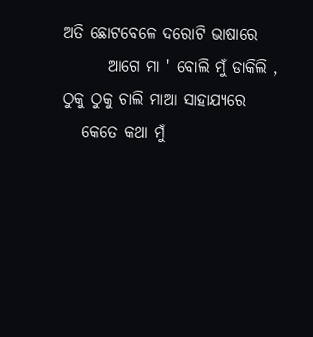ଅତି ଛୋଟବେଳେ ଦରୋଟି ଭାଷାରେ
       ଆଗେ ମା ' ବୋଲି ମୁଁ ଡାକିଲି ,
ଠୁକୁ ଠୁକୁ ଚାଲି ମାଆ ସାହାଯ୍ୟରେ
   କେତେ କଥା ମୁଁ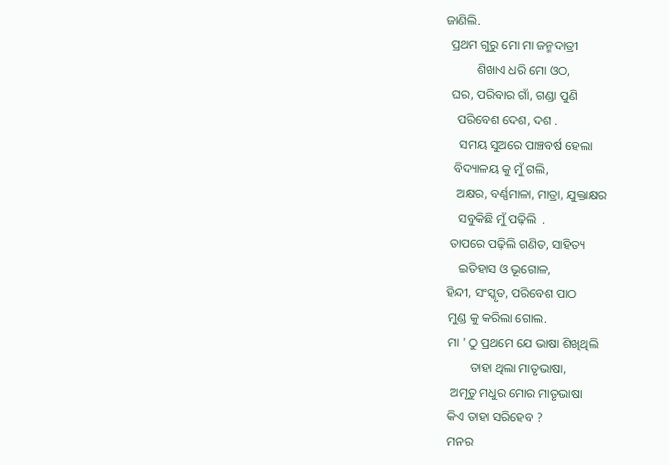ଜାଣିଲି.
  ପ୍ରଥମ ଗୁରୁ ମୋ ମା ଜନ୍ମଦାତ୍ରୀ
          ଶିଖାଏ ଧରି ମୋ ଓଠ,
  ଘର, ପରିବାର ଗାଁ, ଗଣ୍ଡା ପୁଣି
    ପରିବେଶ ଦେଶ, ଦଶ .
     ସମୟ ସୁଅରେ ପାଞ୍ଚବର୍ଷ ହେଲା
   ବିଦ୍ୟାଳୟ କୁ ମୁଁ ଗଲି,
    ଅକ୍ଷର, ବର୍ଣ୍ଣମାଳା, ମାତ୍ରା, ଯୁକ୍ତାକ୍ଷର
     ସବୁକିଛି ମୁଁ ପଢ଼ିଲି  .
  ତାପରେ ପଢ଼ିଲି ଗଣିତ, ସାହିତ୍ୟ
     ଇତିହାସ ଓ ଭୂଗୋଳ,
 ହିନ୍ଦୀ, ସଂସ୍କୃତ, ପରିବେଶ ପାଠ
  ମୁଣ୍ଡ କୁ କରିଲା ଗୋଲ.
  ମା ' ଠୁ ପ୍ରଥମେ ଯେ ଭାଷା ଶିଖିଥିଲି
         ତାହା ଥିଲା ମାତୃଭାଷା,
   ଅମୃତୁ ମଧୁର ମୋର ମାତୃଭାଷା
  କିଏ ତାହା ସରିହେବ ?
  ମନର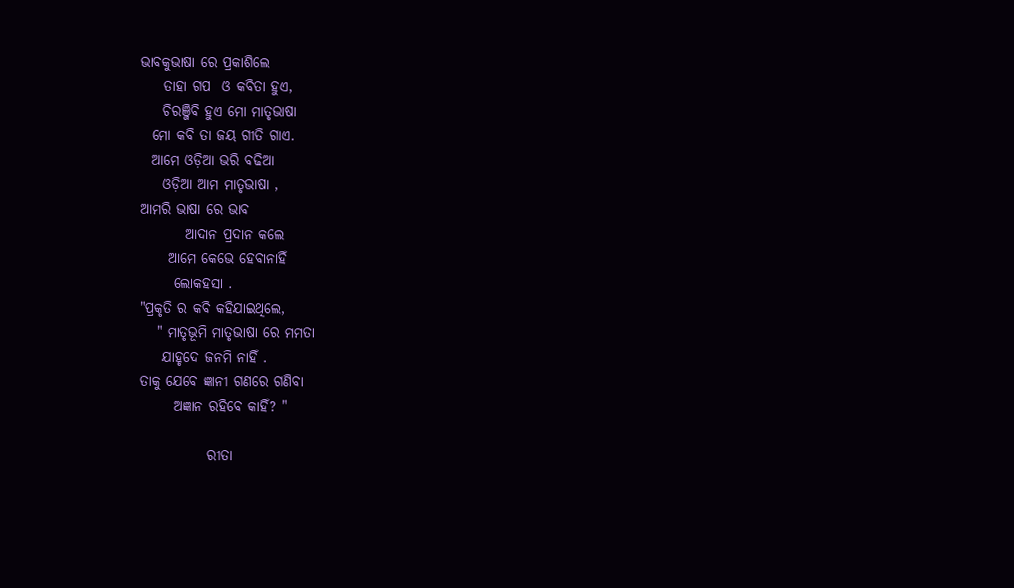ଭାବକୁଭାଷା ରେ ପ୍ରକାଶିଲେ
    ତାହା ଗପ  ଓ କବିତା ହୁଏ,
    ଚିରଞ୍ଜିବି ହୁଏ ମୋ ମାତୃଭାଷା
  ମୋ କବି ତା ଜୟ ଗୀତି ଗାଏ.
  ଆମେ ଓଡ଼ିଆ ଭରି ବଢିଆ
    ଓଡ଼ିଆ ଆମ ମାତୃଭାଷା ,
ଆମରି ଭାଷା ରେ ଭାବ
        ଆଦାନ ପ୍ରଦାନ କଲେ
     ଆମେ କେଭେ ହେବାନାହିଁ
      ଲୋକହସା .
"ପ୍ରକୃତି ର କବି କହିଯାଇଥିଲେ,
   " ମାତୃଭୂମି ମାତୃଭାଷା ରେ ମମତା
    ଯାହୃଦେ ଜନମି ନାହିଁ .
ତାକୁ ଯେବେ ଜ୍ଞାନୀ ଗଣରେ ଗଣିବା
      ଅଜ୍ଞାନ ରହିବେ କାହିଁ? "

            ରୀତା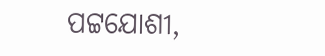ପଟ୍ଟଯୋଶୀ,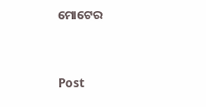ମୋଟେର


Post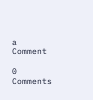a Comment

0 Comments